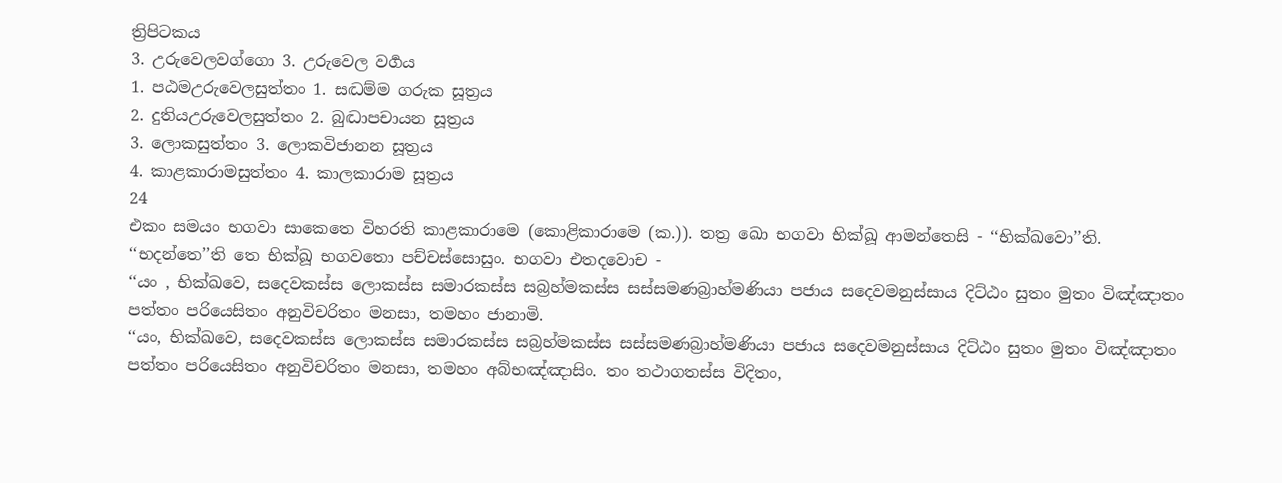ත්‍රිපිටකය
3. උරුවෙලවග්ගො 3. උරුවෙල වර්‍ගය
1. පඨමඋරුවෙලසුත්තං 1. සද්‍ධම්ම ගරුක සූත්‍රය
2. දුතියඋරුවෙලසුත්තං 2. බුද්‍ධාපචායන සූත්‍රය
3. ලොකසුත්තං 3. ලොකවිජානන සූත්‍රය
4. කාළකාරාමසුත්තං 4. කාලකාරාම සූත්‍රය
24
එකං සමයං භගවා සාකෙතෙ විහරති කාළකාරාමෙ (කොළිකාරාමෙ (ක.)). තත්‍ර ඛො භගවා භික්ඛූ ආමන්තෙසි - ‘‘භික්ඛවො’’ති. ‘‘භදන්තෙ’’ති තෙ භික්ඛූ භගවතො පච්චස්සොසුං. භගවා එතදවොච -
‘‘යං , භික්ඛවෙ, සදෙවකස්ස ලොකස්ස සමාරකස්ස සබ්‍රහ්මකස්ස සස්සමණබ්‍රාහ්මණියා පජාය සදෙවමනුස්සාය දිට්ඨං සුතං මුතං විඤ්ඤාතං පත්තං පරියෙසිතං අනුවිචරිතං මනසා, තමහං ජානාමි.
‘‘යං, භික්ඛවෙ, සදෙවකස්ස ලොකස්ස සමාරකස්ස සබ්‍රහ්මකස්ස සස්සමණබ්‍රාහ්මණියා පජාය සදෙවමනුස්සාය දිට්ඨං සුතං මුතං විඤ්ඤාතං පත්තං පරියෙසිතං අනුවිචරිතං මනසා, තමහං අබ්භඤ්ඤාසිං. තං තථාගතස්ස විදිතං,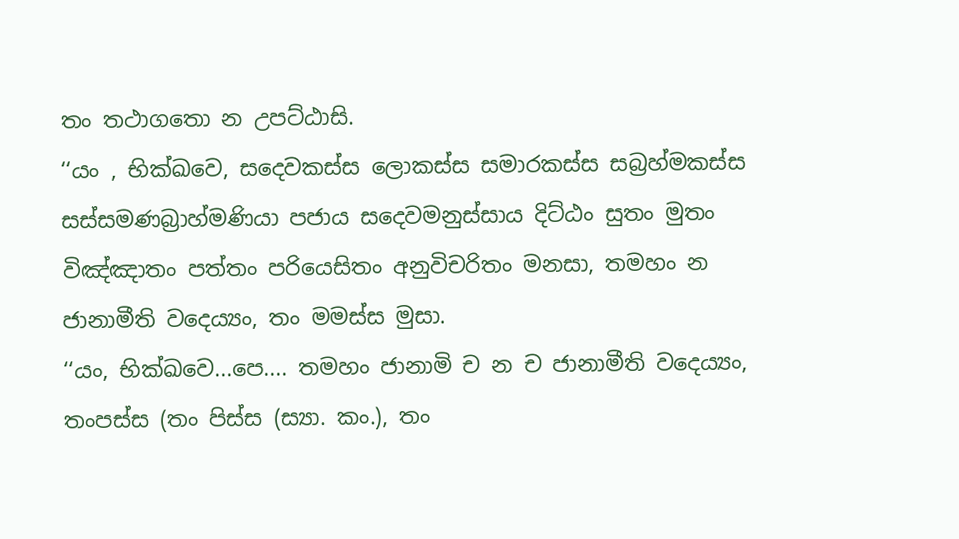තං තථාගතො න උපට්ඨාසි.
‘‘යං , භික්ඛවෙ, සදෙවකස්ස ලොකස්ස සමාරකස්ස සබ්‍රහ්මකස්ස සස්සමණබ්‍රාහ්මණියා පජාය සදෙවමනුස්සාය දිට්ඨං සුතං මුතං විඤ්ඤාතං පත්තං පරියෙසිතං අනුවිචරිතං මනසා, තමහං න ජානාමීති වදෙය්‍යං, තං මමස්ස මුසා.
‘‘යං, භික්ඛවෙ...පෙ.... තමහං ජානාමි ච න ච ජානාමීති වදෙය්‍යං, තංපස්ස (තං පිස්ස (ස්‍යා. කං.), තං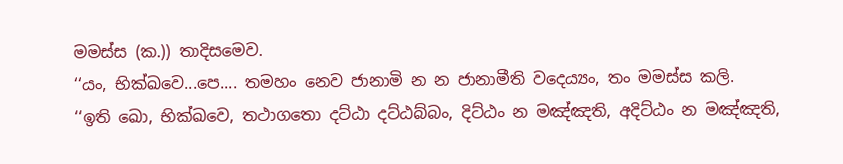මමස්ස (ක.)) තාදිසමෙව.
‘‘යං, භික්ඛවෙ...පෙ.... තමහං නෙව ජානාමි න න ජානාමීති වදෙය්‍යං, තං මමස්ස කලි.
‘‘ඉති ඛො, භික්ඛවෙ, තථාගතො දට්ඨා දට්ඨබ්බං, දිට්ඨං න මඤ්ඤති, අදිට්ඨං න මඤ්ඤති,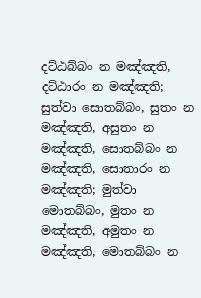දට්ඨබ්බං න මඤ්ඤති, දට්ඨාරං න මඤ්ඤති; සුත්වා සොතබ්බං, සුතං න මඤ්ඤති, අසුතං න මඤ්ඤති, සොතබ්බං න මඤ්ඤති, සොතාරං න මඤ්ඤති; මුත්වා මොතබ්බං, මුතං න මඤ්ඤති, අමුතං න මඤ්ඤති, මොතබ්බං න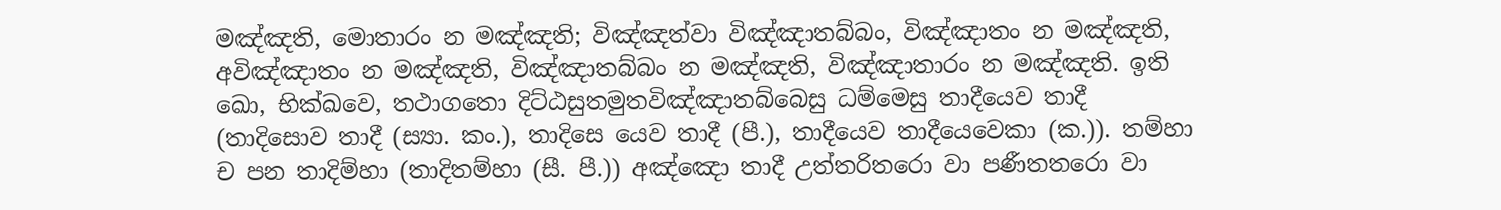මඤ්ඤති, මොතාරං න මඤ්ඤති; විඤ්ඤත්වා විඤ්ඤාතබ්බං, විඤ්ඤාතං න මඤ්ඤති, අවිඤ්ඤාතං න මඤ්ඤති, විඤ්ඤාතබ්බං න මඤ්ඤති, විඤ්ඤාතාරං න මඤ්ඤති. ඉති ඛො, භික්ඛවෙ, තථාගතො දිට්ඨසුතමුතවිඤ්ඤාතබ්බෙසු ධම්මෙසු තාදීයෙව තාදී (තාදිසොව තාදී (ස්‍යා. කං.), තාදිසෙ යෙව තාදී (පී.), තාදීයෙව තාදීයෙවෙකා (ක.)). තම්හා ච පන තාදිම්හා (තාදිතම්හා (සී. පී.)) අඤ්ඤො තාදී උත්තරිතරො වා පණීතතරො වා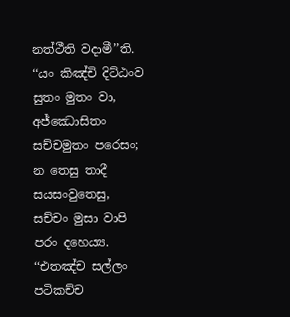නත්ථීති වදාමී’’ති.
‘‘යං කිඤ්චි දිට්ඨංව සුතං මුතං වා,
අජ්ඣොසිතං සච්චමුතං පරෙසං;
න තෙසු තාදී සයසංවුතෙසු,
සච්චං මුසා වාපි පරං දහෙය්‍ය.
‘‘එතඤ්ච සල්ලං පටිකච්ච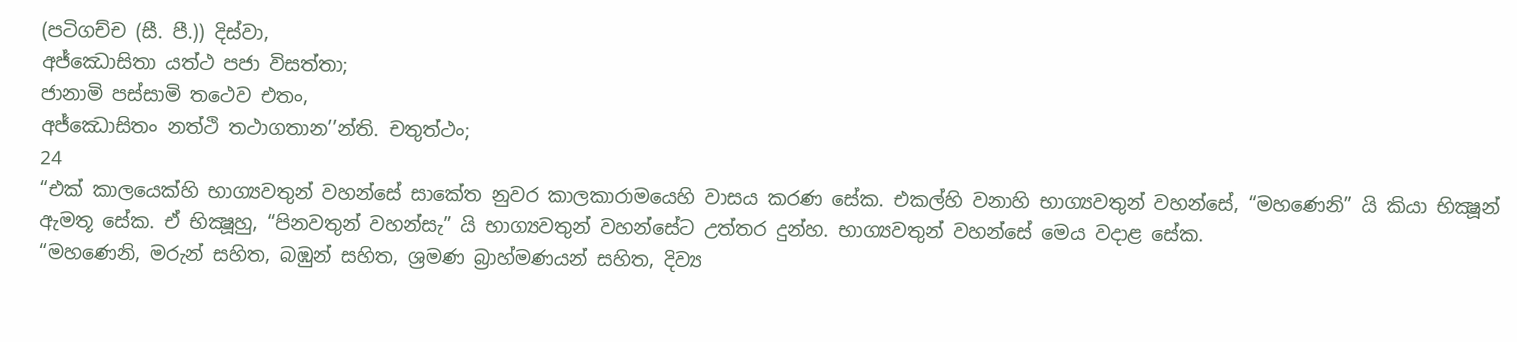(පටිගච්ච (සී. පී.)) දිස්වා,
අජ්ඣොසිතා යත්ථ පජා විසත්තා;
ජානාමි පස්සාමි තථෙව එතං,
අජ්ඣොසිතං නත්ථි තථාගතාන’’න්ති. චතුත්ථං;
24
“එක් කාලයෙක්හි භාග්‍යවතුන් වහන්සේ සාකේත නුවර කාලකාරාමයෙහි වාසය කරණ සේක. එකල්හි වනාහි භාග්‍යවතුන් වහන්සේ, “මහණෙනි” යි කියා භික්‍ෂූන් ඇමතූ සේක. ඒ භික්‍ෂූහු, “පිනවතුන් වහන්සැ” යි භාග්‍යවතුන් වහන්සේට උත්තර දුන්හ. භාග්‍යවතුන් වහන්සේ මෙය වදාළ සේක.
“මහණෙනි, මරුන් සහිත, බඹුන් සහිත, ශ්‍රමණ බ්‍රාහ්මණයන් සහිත, දිව්‍ය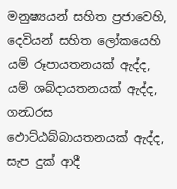මනුෂ්‍යයන් සහිත ප්‍රජාවෙහි, දෙවියන් සහිත ලෝකයෙහි යම් රූපායතනයක් ඇද්ද, යම් ශබ්දායතනයක් ඇද්ද, ගන්‍ධරස ඵොට්ඨබ්බායතනයක් ඇද්ද, සැප දුක් ආදී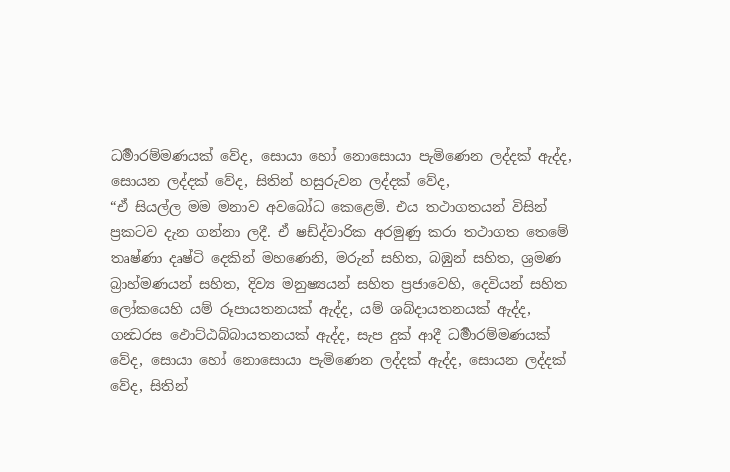ධර්‍මාරම්මණයක් වේද, සොයා හෝ නොසොයා පැමිණෙන ලද්දක් ඇද්ද, සොයන ලද්දක් වේද, සිතින් හසුරුවන ලද්දක් වේද,
“ඒ සියල්ල මම මනාව අවබෝධ කෙළෙමි. එය තථාගතයන් විසින් ප්‍රකටව දැන ගන්නා ලදී. ඒ ෂඩ්ද්වාරික අරමුණු කරා තථාගත තෙමේ තෘෂ්ණා දෘෂ්ටි දෙකින් මහණෙනි, මරුන් සහිත, බඹුන් සහිත, ශ්‍රමණ බ්‍රාහ්මණයන් සහිත, දිව්‍ය මනුෂ්‍යයන් සහිත ප්‍රජාවෙහි, දෙවියන් සහිත ලෝකයෙහි යම් රූපායතනයක් ඇද්ද, යම් ශබ්දායතනයක් ඇද්ද, ගන්‍ධරස ඵොට්ඨබ්බායතනයක් ඇද්ද, සැප දුක් ආදී ධර්‍මාරම්මණයක් වේද, සොයා හෝ නොසොයා පැමිණෙන ලද්දක් ඇද්ද, සොයන ලද්දක් වේද, සිතින්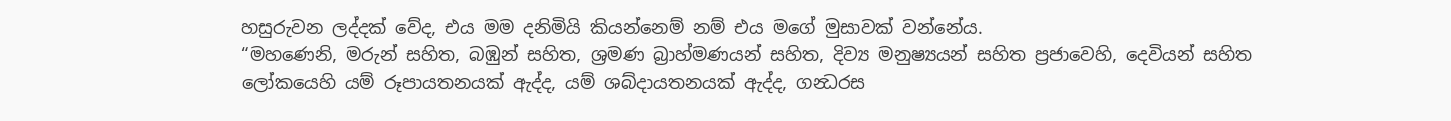හසුරුවන ලද්දක් වේද, එය මම දනිමියි කියන්නෙම් නම් එය මගේ මුසාවක් වන්නේය.
“මහණෙනි, මරුන් සහිත, බඹුන් සහිත, ශ්‍රමණ බ්‍රාහ්මණයන් සහිත, දිව්‍ය මනුෂ්‍යයන් සහිත ප්‍රජාවෙහි, දෙවියන් සහිත ලෝකයෙහි යම් රූපායතනයක් ඇද්ද, යම් ශබ්දායතනයක් ඇද්ද, ගන්‍ධරස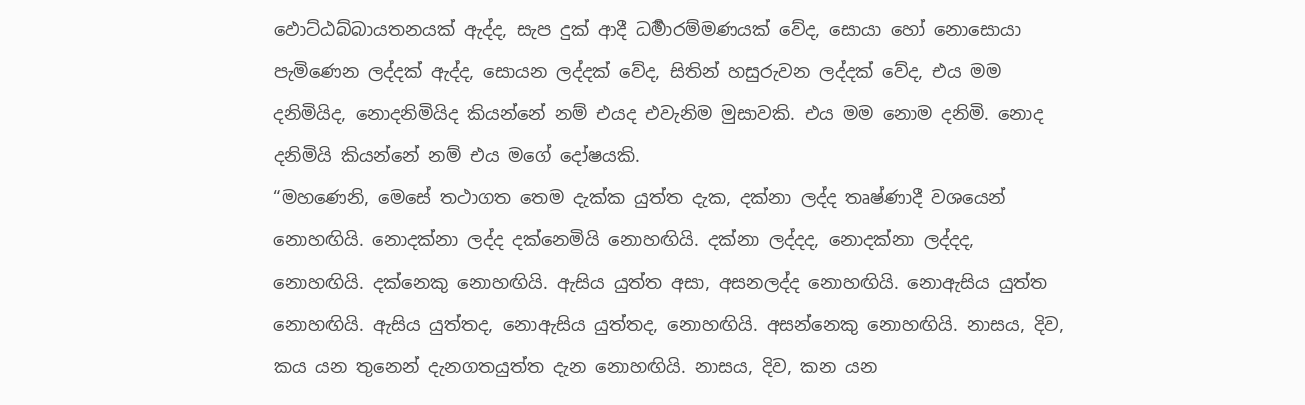ඵොට්ඨබ්බායතනයක් ඇද්ද, සැප දුක් ආදී ධර්‍මාරම්මණයක් වේද, සොයා හෝ නොසොයා පැමිණෙන ලද්දක් ඇද්ද, සොයන ලද්දක් වේද, සිතින් හසුරුවන ලද්දක් වේද, එය මම දනිමියිද, නොදනිමියිද කියන්නේ නම් එයද එවැනිම මුසාවකි. එය මම නොම දනිමි. නොද දනිමියි කියන්නේ නම් එය මගේ දෝෂයකි.
“මහණෙනි, මෙසේ තථාගත තෙම දැක්ක යුත්ත දැක, දක්නා ලද්ද තෘෂ්ණාදී වශයෙන් නොහඟියි. නොදක්නා ලද්ද දක්නෙමියි නොහඟියි. දක්නා ලද්දද, නොදක්නා ලද්දද, නොහඟියි. දක්නෙකු නොහඟියි. ඇසිය යුත්ත අසා, අසනලද්ද නොහඟියි. නොඇසිය යුත්ත නොහඟියි. ඇසිය යුත්තද, නොඇසිය යුත්තද, නොහඟියි. අසන්නෙකු නොහඟියි. නාසය, දිව, කය යන තුනෙන් දැනගතයුත්ත දැන නොහඟියි. නාසය, දිව, කන යන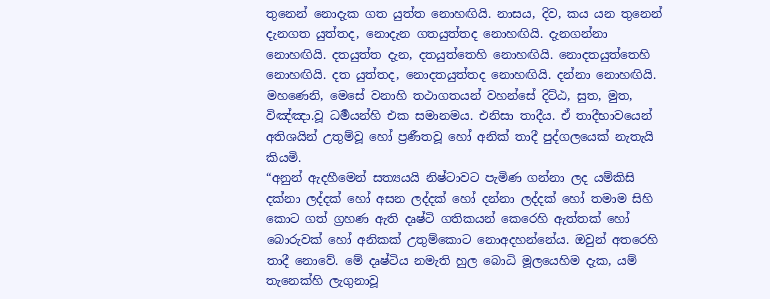තුනෙන් නොදැක ගත යුත්ත නොහඟියි. නාසය, දිව, කය යන තුනෙන් දැනගත යුත්තද, නොදැන ගතයුත්තද නොහඟියි. දැනගන්නා නොහඟියි. දතයුත්ත දැන, දතයුත්තෙහි නොහඟියි. නොදතයුත්තෙහි නොහඟියි. දත යුත්තද, නොදතයුත්තද නොහඟියි. දන්නා නොහඟියි. මහණෙනි, මෙසේ වනාහි තථාගතයන් වහන්සේ දිට්ඨ, සුත, මුත, විඤ්ඤා.වූ ධර්‍මයන්හි එක සමානමය. එනිසා තාදීය. ඒ තාදීභාවයෙන් අතිශයින් උතුම්වූ හෝ ප්‍රණීතවූ හෝ අනික් තාදී පුද්ගලයෙක් නැතැයි කියමි.
“අනුන් ඇදහීමෙන් සත්‍යයයි නිෂ්ටාවට පැමිණ ගන්නා ලද යම්කිසි දක්නා ලද්දක් හෝ අසන ලද්දක් හෝ දන්නා ලද්දක් හෝ තමාම සිහි කොට ගත් ග්‍රහණ ඇති දෘෂ්ටි ගතිකයන් කෙරෙහි ඇත්තක් හෝ බොරුවක් හෝ අනිකක් උතුම්කොට නොඅදහන්නේය. ඔවුන් අතරෙහි තාදී නොවේ. මේ දෘෂ්ටිය නමැති හුල බොධි මූලයෙහිම දැක, යම් තැනෙක්හි ලැගුනාවූ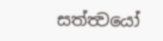සත්ත්‍වයෝ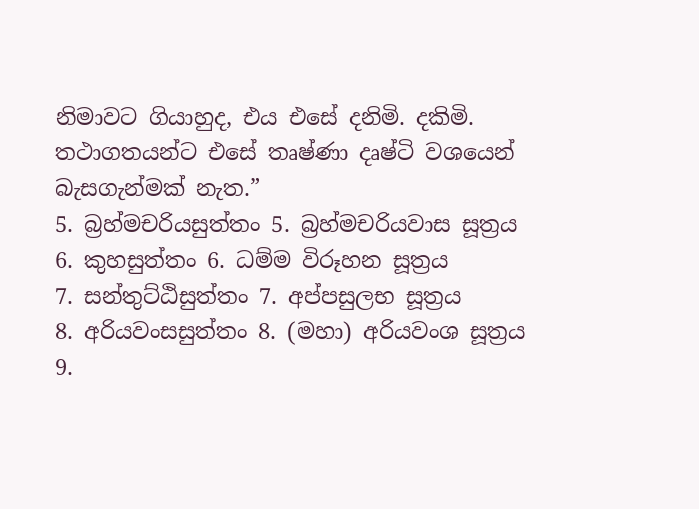නිමාවට ගියාහුද, එය එසේ දනිමි. දකිමි. තථාගතයන්ට එසේ තෘෂ්ණා දෘෂ්ටි වශයෙන් බැසගැන්මක් නැත.”
5. බ්‍රහ්මචරියසුත්තං 5. බ්‍රහ්මචරියවාස සූත්‍රය
6. කුහසුත්තං 6. ධම්ම විරූහන සූත්‍රය
7. සන්තුට්ඨිසුත්තං 7. අප්පසුලභ සූත්‍රය
8. අරියවංසසුත්තං 8. (මහා) අරියවංශ සූත්‍රය
9.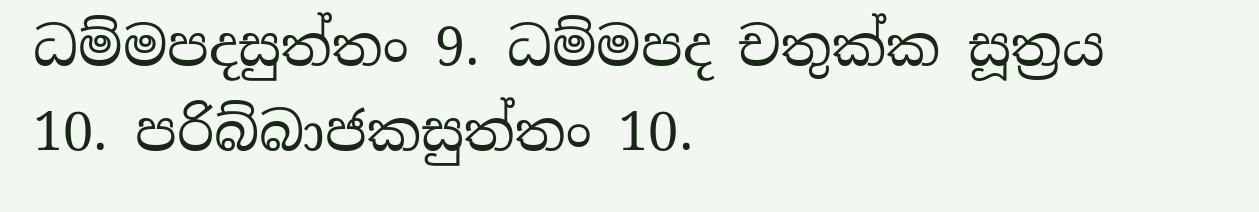ධම්මපදසුත්තං 9. ධම්මපද චතුක්ක සූත්‍රය
10. පරිබ්බාජකසුත්තං 10.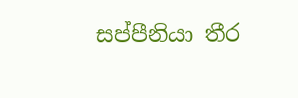සප්පීනියා තීර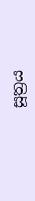සූත්‍රය